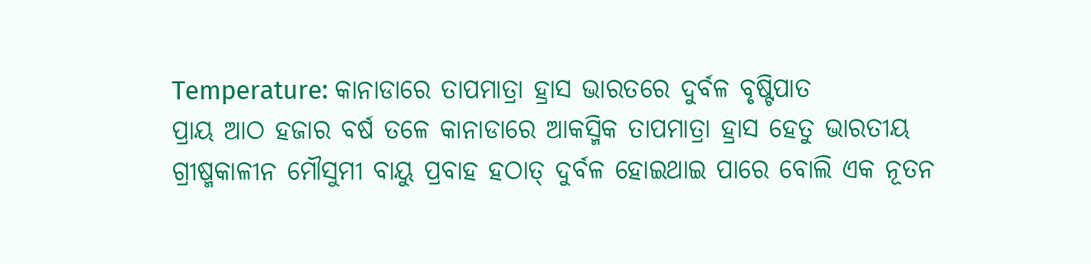Temperature: କାନାଡାରେ ତାପମାତ୍ରା ହ୍ରାସ ଭାରତରେ ଦୁର୍ବଳ ବୃଷ୍ଟିପାତ
ପ୍ରାୟ ଆଠ ହଜାର ବର୍ଷ ତଳେ କାନାଡାରେ ଆକସ୍ମିକ ତାପମାତ୍ରା ହ୍ରାସ ହେତୁ ଭାରତୀୟ ଗ୍ରୀଷ୍ମକାଳୀନ ମୌସୁମୀ ବାୟୁ ପ୍ରବାହ ହଠାତ୍ ଦୁର୍ବଳ ହୋଇଥାଇ ପାରେ ବୋଲି ଏକ ନୂତନ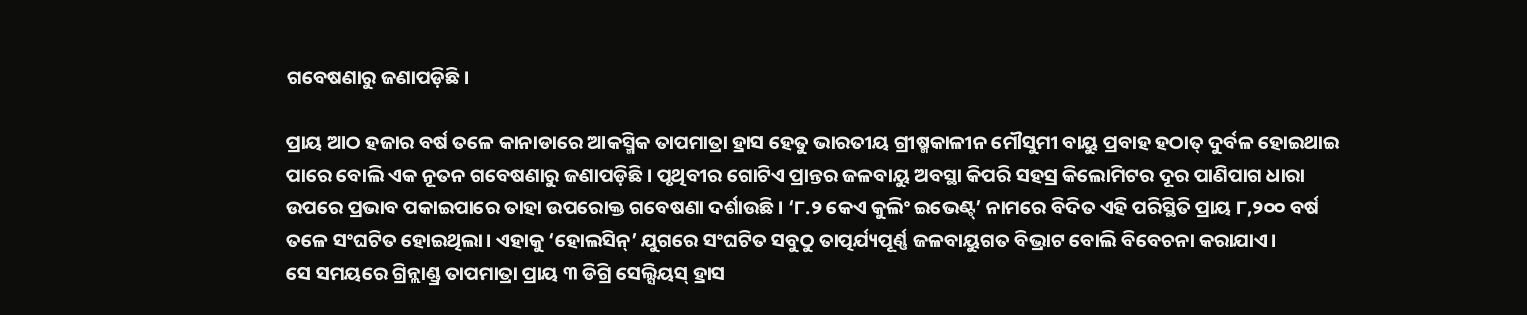ଗବେଷଣାରୁ ଜଣାପଡ଼ିଛି।

ପ୍ରାୟ ଆଠ ହଜାର ବର୍ଷ ତଳେ କାନାଡାରେ ଆକସ୍ମିକ ତାପମାତ୍ରା ହ୍ରାସ ହେତୁ ଭାରତୀୟ ଗ୍ରୀଷ୍ମକାଳୀନ ମୌସୁମୀ ବାୟୁ ପ୍ରବାହ ହଠାତ୍ ଦୁର୍ବଳ ହୋଇଥାଇ ପାରେ ବୋଲି ଏକ ନୂତନ ଗବେଷଣାରୁ ଜଣାପଡ଼ିଛି। ପୃଥିବୀର ଗୋଟିଏ ପ୍ରାନ୍ତର ଜଳବାୟୁ ଅବସ୍ଥା କିପରି ସହସ୍ର କିଲୋମିଟର ଦୂର ପାଣିପାଗ ଧାରା ଉପରେ ପ୍ରଭାବ ପକାଇପାରେ ତାହା ଉପରୋକ୍ତ ଗବେଷଣା ଦର୍ଶାଉଛି। ‘୮.୨ କେଏ କୁଲିଂ ଇଭେଣ୍ଟ୍’ ନାମରେ ବିଦିତ ଏହି ପରିସ୍ଥିତି ପ୍ରାୟ ୮,୨୦୦ ବର୍ଷ ତଳେ ସଂଘଟିତ ହୋଇଥିଲା। ଏହାକୁ ‘ହୋଲସିନ୍’ ଯୁଗରେ ସଂଘଟିତ ସବୁଠୁ ତାତ୍ପର୍ଯ୍ୟପୂର୍ଣ୍ଣ ଜଳବାୟୁଗତ ବିଭ୍ରାଟ ବୋଲି ବିବେଚନା କରାଯାଏ।
ସେ ସମୟରେ ଗ୍ରିନ୍ଲାଣ୍ଡ୍ର ତାପମାତ୍ରା ପ୍ରାୟ ୩ ଡିଗ୍ରି ସେଲ୍ସିୟସ୍ ହ୍ରାସ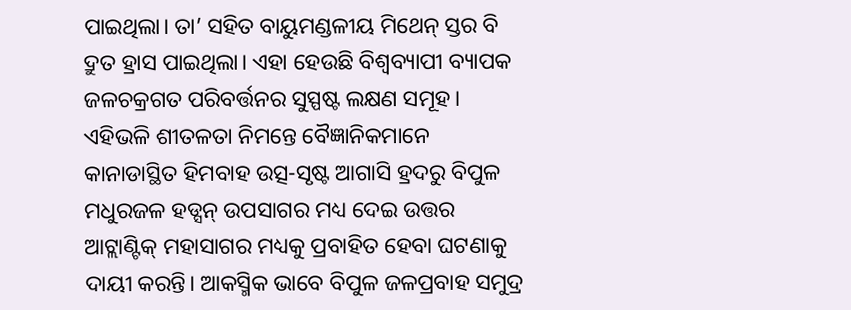ପାଇଥିଲା। ତା’ ସହିତ ବାୟୁମଣ୍ଡଳୀୟ ମିଥେନ୍ ସ୍ତର ବି ଦ୍ରୁତ ହ୍ରାସ ପାଇଥିଲା। ଏହା ହେଉଛି ବିଶ୍ବବ୍ୟାପୀ ବ୍ୟାପକ ଜଳଚକ୍ରଗତ ପରିବର୍ତ୍ତନର ସୁସ୍ପଷ୍ଟ ଲକ୍ଷଣ ସମୂହ। ଏହିଭଳି ଶୀତଳତା ନିମନ୍ତେ ବୈଜ୍ଞାନିକମାନେ କାନାଡାସ୍ଥିତ ହିମବାହ ଉତ୍ସ-ସୃଷ୍ଟ ଆଗାସି ହ୍ରଦରୁ ବିପୁଳ ମଧୁରଜଳ ହଡ୍ସନ୍ ଉପସାଗର ମଧ୍ୟ ଦେଇ ଉତ୍ତର ଆଟ୍ଲାଣ୍ଟିକ୍ ମହାସାଗର ମଧ୍ୟକୁ ପ୍ରବାହିତ ହେବା ଘଟଣାକୁ ଦାୟୀ କରନ୍ତି। ଆକସ୍ମିକ ଭାବେ ବିପୁଳ ଜଳପ୍ରବାହ ସମୁଦ୍ର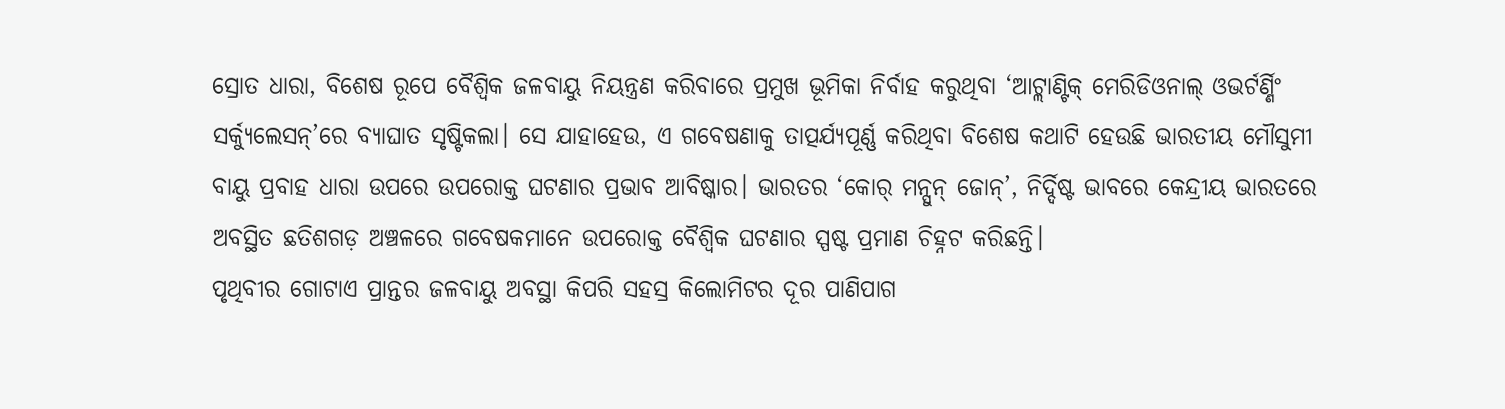ସ୍ରୋତ ଧାରା, ବିଶେଷ ରୂପେ ବୈଶ୍ବିକ ଜଳବାୟୁ ନିୟନ୍ତ୍ରଣ କରିବାରେ ପ୍ରମୁଖ ଭୂମିକା ନିର୍ବାହ କରୁଥିବା ‘ଆଟ୍ଲାଣ୍ଟିକ୍ ମେରିଡିଓନାଲ୍ ଓଭର୍ଟର୍ଣ୍ଣିଂ ସର୍କ୍ୟୁଲେସନ୍’ରେ ବ୍ୟାଘାତ ସୃଷ୍ଟିକଲା। ସେ ଯାହାହେଉ, ଏ ଗବେଷଣାକୁ ତାତ୍ପର୍ଯ୍ୟପୂର୍ଣ୍ଣ କରିଥିବା ବିଶେଷ କଥାଟି ହେଉଛି ଭାରତୀୟ ମୌସୁମୀ ବାୟୁ ପ୍ରବାହ ଧାରା ଉପରେ ଉପରୋକ୍ତ ଘଟଣାର ପ୍ରଭାବ ଆବିଷ୍କାର। ଭାରତର ‘କୋର୍ ମନ୍ସୁନ୍ ଜୋନ୍’, ନିର୍ଦ୍ଦିଷ୍ଟ ଭାବରେ କେନ୍ଦ୍ରୀୟ ଭାରତରେ ଅବସ୍ଥିତ ଛତିଶଗଡ଼ ଅଞ୍ଚଳରେ ଗବେଷକମାନେ ଉପରୋକ୍ତ ବୈଶ୍ବିକ ଘଟଣାର ସ୍ପଷ୍ଟ ପ୍ରମାଣ ଚିହ୍ନଟ କରିଛନ୍ତି।
ପୃଥିବୀର ଗୋଟାଏ ପ୍ରାନ୍ତର ଜଳବାୟୁ ଅବସ୍ଥା କିପରି ସହସ୍ର କିଲୋମିଟର ଦୂର ପାଣିପାଗ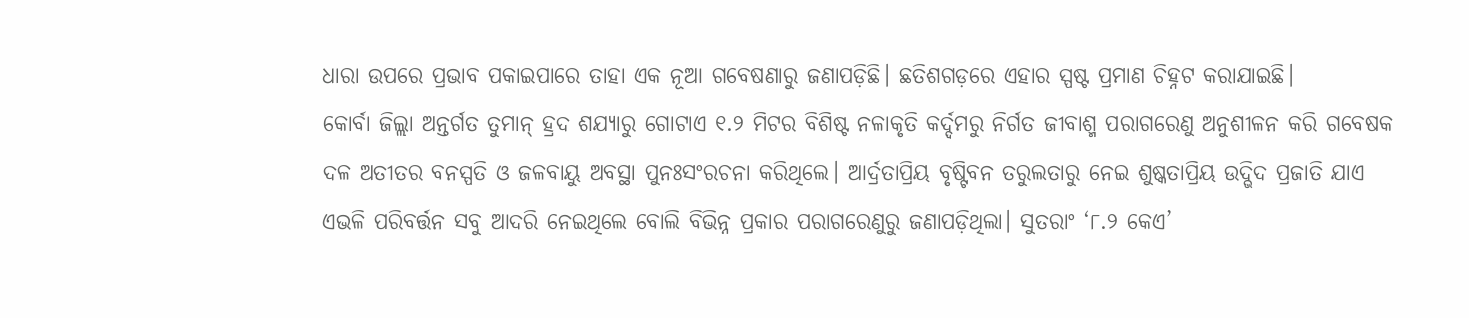ଧାରା ଉପରେ ପ୍ରଭାବ ପକାଇପାରେ ତାହା ଏକ ନୂଆ ଗବେଷଣାରୁ ଜଣାପଡ଼ିଛି। ଛତିଶଗଡ଼ରେ ଏହାର ସ୍ପଷ୍ଟ ପ୍ରମାଣ ଚିହ୍ନଟ କରାଯାଇଛି।
କୋର୍ବା ଜିଲ୍ଲା ଅନ୍ତର୍ଗତ ତୁମାନ୍ ହ୍ରଦ ଶଯ୍ୟାରୁ ଗୋଟାଏ ୧.୨ ମିଟର ବିଶିଷ୍ଟ ନଳାକୃତି କର୍ଦ୍ଦମରୁ ନିର୍ଗତ ଜୀବାଶ୍ମ ପରାଗରେଣୁ ଅନୁଶୀଳନ କରି ଗବେଷକ ଦଳ ଅତୀତର ବନସ୍ପତି ଓ ଜଳବାୟୁ ଅବସ୍ଥା ପୁନଃସଂରଚନା କରିଥିଲେ। ଆର୍ଦ୍ରତାପ୍ରିୟ ବୃଷ୍ଟିବନ ତରୁଲତାରୁ ନେଇ ଶୁଷ୍କତାପ୍ରିୟ ଉଦ୍ଭିଦ ପ୍ରଜାତି ଯାଏ ଏଭଳି ପରିବର୍ତ୍ତନ ସବୁ ଆଦରି ନେଇଥିଲେ ବୋଲି ବିଭିନ୍ନ ପ୍ରକାର ପରାଗରେଣୁରୁ ଜଣାପଡ଼ିଥିଲା। ସୁତରାଂ ‘୮.୨ କେଏ’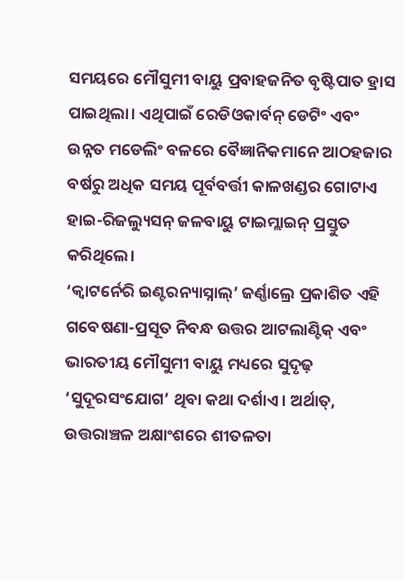ସମୟରେ ମୌସୁମୀ ବାୟୁ ପ୍ରବାହଜନିତ ବୃଷ୍ଟିପାତ ହ୍ରାସ ପାଇଥିଲା। ଏଥିପାଇଁ ରେଡିଓକାର୍ବନ୍ ଡେଟିଂ ଏବଂ ଉନ୍ନତ ମଡେଲିଂ ବଳରେ ବୈଜ୍ଞାନିକମାନେ ଆଠହଜାର ବର୍ଷରୁ ଅଧିକ ସମୟ ପୂର୍ବବର୍ତ୍ତୀ କାଳଖଣ୍ଡର ଗୋଟାଏ ହାଇ-ରିଜଲ୍ୟୁସନ୍ ଜଳବାୟୁ ଟାଇମ୍ଲାଇନ୍ ପ୍ରସ୍ତୁତ କରିଥିଲେ।
‘କ୍ୱାଟର୍ନେରି ଇଣ୍ଟରନ୍ୟାସ୍ନାଲ୍’ ଜର୍ଣ୍ଣାଲ୍ରେ ପ୍ରକାଶିତ ଏହି ଗବେଷଣା-ପ୍ରସୂତ ନିବନ୍ଧ ଉତ୍ତର ଆଟଲାଣ୍ଟିକ୍ ଏବଂ ଭାରତୀୟ ମୌସୁମୀ ବାୟୁ ମଧ୍ୟରେ ସୁଦୃଢ଼ ‘ସୁଦୂରସଂଯୋଗ’ ଥିବା କଥା ଦର୍ଶାଏ। ଅର୍ଥାତ୍, ଉତ୍ତରାଞ୍ଚଳ ଅକ୍ଷାଂଶରେ ଶୀତଳତା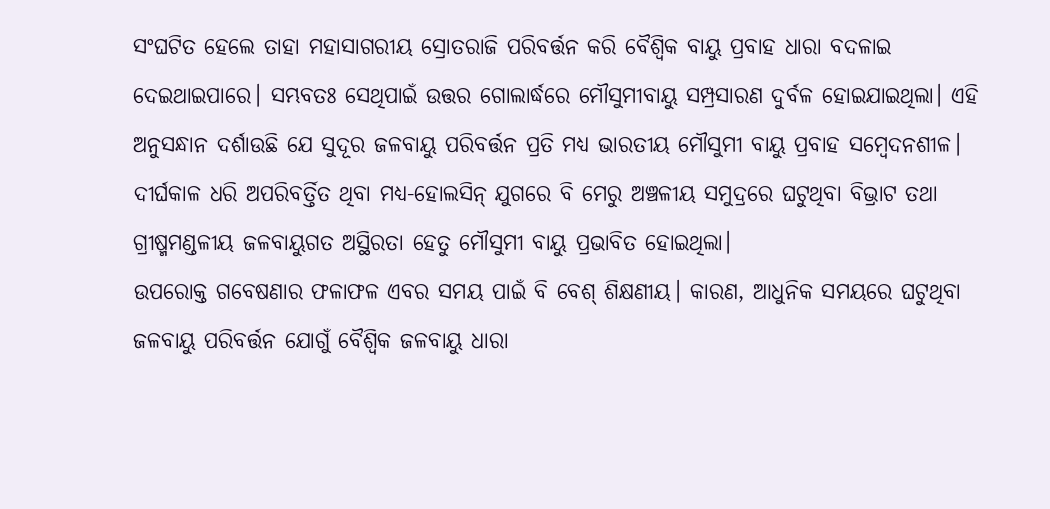ସଂଘଟିତ ହେଲେ ତାହା ମହାସାଗରୀୟ ସ୍ରୋତରାଜି ପରିବର୍ତ୍ତନ କରି ବୈଶ୍ୱିକ ବାୟୁ ପ୍ରବାହ ଧାରା ବଦଳାଇ ଦେଇଥାଇପାରେ। ସମ୍ଭବତଃ ସେଥିପାଇଁ ଉତ୍ତର ଗୋଲାର୍ଦ୍ଧରେ ମୌସୁମୀବାୟୁ ସମ୍ପ୍ରସାରଣ ଦୁର୍ବଳ ହୋଇଯାଇଥିଲା। ଏହି ଅନୁସନ୍ଧାନ ଦର୍ଶାଉଛି ଯେ ସୁଦୂର ଜଳବାୟୁ ପରିବର୍ତ୍ତନ ପ୍ରତି ମଧ୍ୟ ଭାରତୀୟ ମୌସୁମୀ ବାୟୁ ପ୍ରବାହ ସମ୍ବେଦନଶୀଳ। ଦୀର୍ଘକାଳ ଧରି ଅପରିବର୍ତ୍ତିତ ଥିବା ମଧ୍ୟ-ହୋଲସିନ୍ ଯୁଗରେ ବି ମେରୁ ଅଞ୍ଚଳୀୟ ସମୁଦ୍ରରେ ଘଟୁଥିବା ବିଭ୍ରାଟ ତଥା ଗ୍ରୀଷ୍ମମଣ୍ଡଳୀୟ ଜଳବାୟୁଗତ ଅସ୍ଥିରତା ହେତୁ ମୌସୁମୀ ବାୟୁ ପ୍ରଭାବିତ ହୋଇଥିଲା।
ଉପରୋକ୍ତ ଗବେଷଣାର ଫଳାଫଳ ଏବର ସମୟ ପାଇଁ ବି ବେଶ୍ ଶିକ୍ଷଣୀୟ। କାରଣ, ଆଧୁନିକ ସମୟରେ ଘଟୁଥିବା ଜଳବାୟୁ ପରିବର୍ତ୍ତନ ଯୋଗୁଁ ବୈଶ୍ବିକ ଜଳବାୟୁ ଧାରା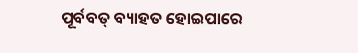ପୂର୍ବବତ୍ ବ୍ୟାହତ ହୋଇପାରେ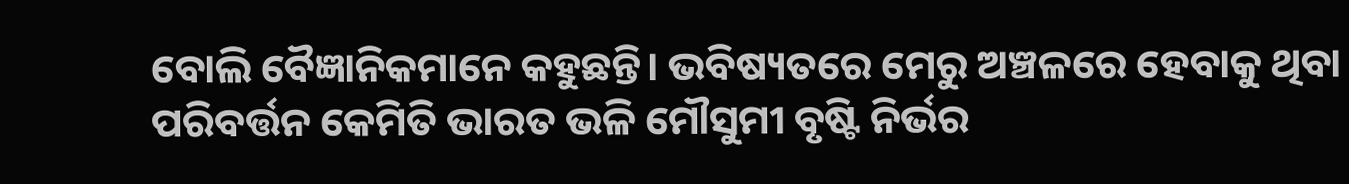ବୋଲି ବୈଜ୍ଞାନିକମାନେ କହୁଛନ୍ତି। ଭବିଷ୍ୟତରେ ମେରୁ ଅଞ୍ଚଳରେ ହେବାକୁ ଥିବା ପରିବର୍ତ୍ତନ କେମିତି ଭାରତ ଭଳି ମୌସୁମୀ ବୃଷ୍ଟି ନିର୍ଭର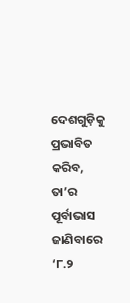ଦେଶଗୁଡ଼ିକୁ ପ୍ରଭାବିତ କରିବ, ତା’ର ପୂର୍ବାଭାସ ଜାଣିବାରେ ‘୮.୨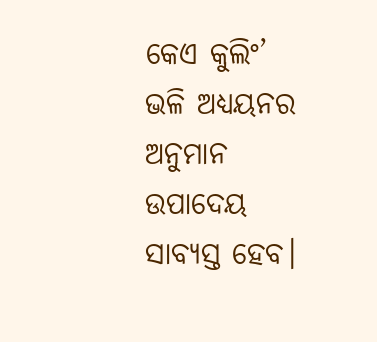କେଏ କୁଲିଂ’ ଭଳି ଅଧ୍ୟୟନର ଅନୁମାନ ଉପାଦେୟ ସାବ୍ୟସ୍ତ ହେବ।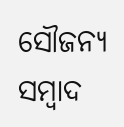ସୌଜନ୍ୟ ସମ୍ବାଦ